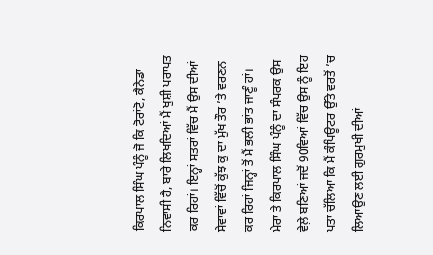ਕਿਰਪਾਲ ਸਿੰਘ ਪੰਨੂੰ ਜੋ ਕਿ ਟੋਰਾਂਟੋ, ਕੈਨੇਡਾ ਨਿਵਾਸੀ ਹੈ, ਬਾਰੇ ਲਿਖਦਿਆਂ ਮੈਂ ਖੁਸ਼ੀ ਪਰਾਪਤ ਕਰ ਰਿਹਾਂ। ਇਨ੍ਹਾਂ ਸਤਰਾਂ ਵਿੱਚ ਮੈਂ ਉਸ ਦੀਆਂ ਸੇਵਾਵਾਂ ਵਿੱਚੋਂ ਕੁੱਝ ਕੁ ਦਾ ਮੁੱਖ ਤੌਰ ’ਤੇ ਵਰਣਨ ਕਰ ਰਿਹਾਂ ਜਿਨ੍ਹਾਂ ਤੋਂ ਮੈਂ ਭਲੀ ਭਾਂਤ ਜਾਣੂੰ ਹਾਂ।
ਮੇਰਾ ਤੇ ਕਿਰਪਾਲ ਸਿੰਘ ਪੰਨੂੰ ਦਾ ਸੰਪਰਕ ਉਸ ਵੇਲ਼ੇ ਬਣਿਆਂ ਜਦੋਂ 90ਵਿਆਂ ਵਿੱਚ ਉਸ ਨੂੰ ਇਹ ਪਤਾ ਚੱਲਿਆ ਕਿ ਮੈਂ ਕੰਪਿਊਟਰ ਉੱਤੇ ਵਰਤੋਂ ’ਚ ਲਿਆਉਣ ਲਈ ਗੁਰਮੁਖੀ ਦੀਆਂ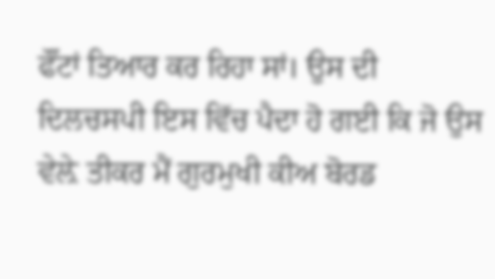ਫੌਂਟਾਂ ਤਿਆਰ ਕਰ ਰਿਹਾ ਸਾਂ। ਉਸ ਦੀ ਦਿਲਚਸਪੀ ਇਸ ਵਿੱਚ ਪੈਦਾ ਹੋ ਗਈ ਕਿ ਜੋ ਉਸ ਵੇਲ਼ੇ ਤੀਕਰ ਮੈਂ ਗੁਰਮੁਖੀ ਕੀਅ ਬੋਰਡ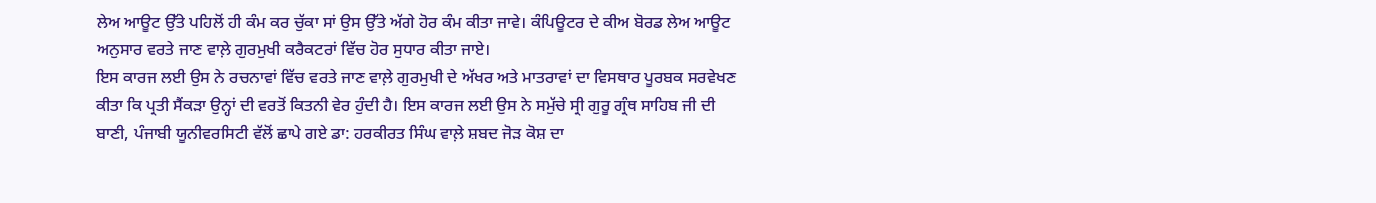ਲੇਅ ਆਊਟ ਉੱਤੇ ਪਹਿਲੋਂ ਹੀ ਕੰਮ ਕਰ ਚੁੱਕਾ ਸਾਂ ਉਸ ਉੱਤੇ ਅੱਗੇ ਹੋਰ ਕੰਮ ਕੀਤਾ ਜਾਵੇ। ਕੰਪਿਊਟਰ ਦੇ ਕੀਅ ਬੋਰਡ ਲੇਅ ਆਊਟ ਅਨੁਸਾਰ ਵਰਤੇ ਜਾਣ ਵਾਲ਼ੇ ਗੁਰਮੁਖੀ ਕਰੈਕਟਰਾਂ ਵਿੱਚ ਹੋਰ ਸੁਧਾਰ ਕੀਤਾ ਜਾਏ।
ਇਸ ਕਾਰਜ ਲਈ ਉਸ ਨੇ ਰਚਨਾਵਾਂ ਵਿੱਚ ਵਰਤੇ ਜਾਣ ਵਾਲ਼ੇ ਗੁਰਮੁਖੀ ਦੇ ਅੱਖਰ ਅਤੇ ਮਾਤਰਾਵਾਂ ਦਾ ਵਿਸਥਾਰ ਪੂਰਬਕ ਸਰਵੇਖਣ ਕੀਤਾ ਕਿ ਪ੍ਰਤੀ ਸੈਂਕੜਾ ਉਨ੍ਹਾਂ ਦੀ ਵਰਤੋਂ ਕਿਤਨੀ ਵੇਰ ਹੁੰਦੀ ਹੈ। ਇਸ ਕਾਰਜ ਲਈ ਉਸ ਨੇ ਸਮੁੱਚੇ ਸ੍ਰੀ ਗੁਰੂ ਗ੍ਰੰਥ ਸਾਹਿਬ ਜੀ ਦੀ ਬਾਣੀ, ਪੰਜਾਬੀ ਯੂਨੀਵਰਸਿਟੀ ਵੱਲੋਂ ਛਾਪੇ ਗਏ ਡਾ: ਹਰਕੀਰਤ ਸਿੰਘ ਵਾਲ਼ੇ ਸ਼ਬਦ ਜੋੜ ਕੋਸ਼ ਦਾ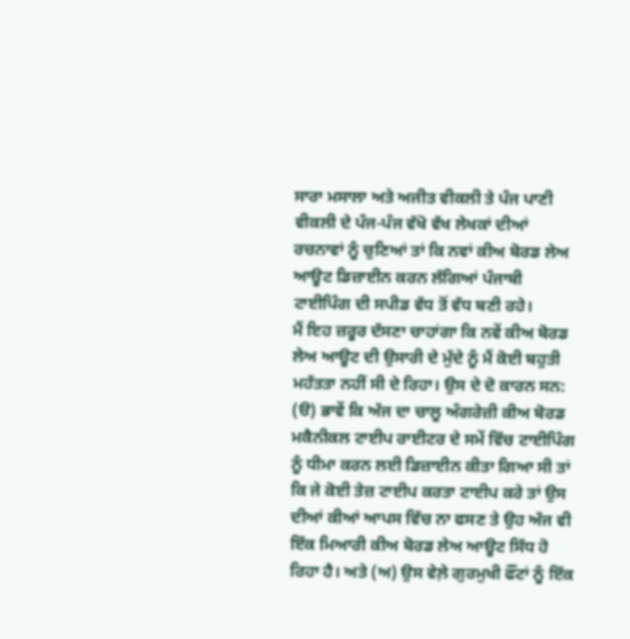ਸਾਰਾ ਮਸਾਲਾ ਅਤੇ ਅਜੀਤ ਵੀਕਲੀ ਤੇ ਪੰਜ ਪਾਣੀ ਵੀਕਲੀ ਦੇ ਪੰਜ-ਪੰਜ ਵੱਖੋ ਵੱਖ ਲੇਖਕਾਂ ਦੀਆਂ ਰਚਨਾਵਾਂ ਨੂੰ ਚੁਣਿਆਂ ਤਾਂ ਕਿ ਨਵਾਂ ਕੀਅ ਬੋਰਡ ਲੇਅ ਆਊਟ ਡਿਜ਼ਾਈਨ ਕਰਨ ਲੱਗਿਆਂ ਪੰਜਾਬੀ ਟਾਈਪਿੰਗ ਦੀ ਸਪੀਡ ਵੱਧ ਤੋਂ ਵੱਧ ਬਣੀ ਰਹੇ।
ਮੈਂ ਇਹ ਜ਼ਰੂਰ ਦੱਸਣਾ ਚਾਹਾਂਗਾ ਕਿ ਨਵੇਂ ਕੀਅ ਬੋਰਡ ਲੇਅ ਆਊਟ ਦੀ ਉਸਾਰੀ ਦੇ ਮੁੱਦੇ ਨੂੰ ਮੈਂ ਕੋਈ ਬਹੁਤੀ ਮਹੱਤਤਾ ਨਹੀਂ ਸੀ ਦੇ ਰਿਹਾ। ਉਸ ਦੇ ਦੋ ਕਾਰਨ ਸਨ: (ੳ) ਭਾਵੇਂ ਕਿ ਅੱਜ ਦਾ ਚਾਲੂ ਅੰਗਰੇਜ਼ੀ ਕੀਅ ਬੋਰਡ ਮਕੈਨੀਕਲ ਟਾਈਪ ਰਾਈਟਰ ਦੇ ਸਮੇਂ ਵਿੱਚ ਟਾਈਪਿੰਗ ਨੂੰ ਧੀਮਾ ਕਰਨ ਲਈ ਡਿਜ਼ਾਈਨ ਕੀਤਾ ਗਿਆ ਸੀ ਤਾਂ ਕਿ ਜੇ ਕੋਈ ਤੇਜ਼ ਟਾਈਪ ਕਰਤਾ ਟਾਈਪ ਕਰੇ ਤਾਂ ਉਸ ਦੀਆਂ ਕੀਆਂ ਆਪਸ ਵਿੱਚ ਨਾ ਫਸਣ ਤੇ ਉਹ ਅੱਜ ਵੀ ਇੱਕ ਮਿਆਰੀ ਕੀਅ ਬੋਰਡ ਲੇਅ ਆਊਟ ਸਿੱਧ ਹੋ ਰਿਹਾ ਹੈ। ਅਤੇ (ਅ) ਉਸ ਵੇਲ਼ੇ ਗੁਰਮੁਖੀ ਫੌਂਟਾਂ ਨੂੰ ਇੱਕ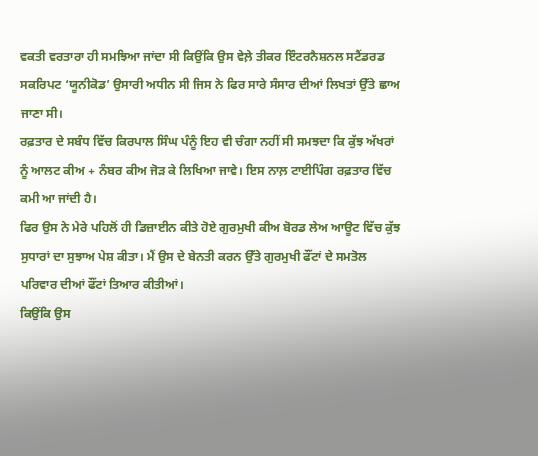ਵਕਤੀ ਵਰਤਾਰਾ ਹੀ ਸਮਝਿਆ ਜਾਂਦਾ ਸੀ ਕਿਉਂਕਿ ਉਸ ਵੇਲ਼ੇ ਤੀਕਰ ਇੰਟਰਨੈਸ਼ਨਲ ਸਟੈਂਡਰਡ ਸਕਰਿਪਟ ‘ਯੂਨੀਕੋਡ’ ਉਸਾਰੀ ਅਧੀਨ ਸੀ ਜਿਸ ਨੇ ਫਿਰ ਸਾਰੇ ਸੰਸਾਰ ਦੀਆਂ ਲਿਖਤਾਂ ਉੱਤੇ ਛਾਅ ਜਾਣਾ ਸੀ।
ਰਫ਼ਤਾਰ ਦੇ ਸਬੰਧ ਵਿੱਚ ਕਿਰਪਾਲ ਸਿੰਘ ਪੰਨੂੰ ਇਹ ਵੀ ਚੰਗਾ ਨਹੀਂ ਸੀ ਸਮਝਦਾ ਕਿ ਕੁੱਝ ਅੱਖਰਾਂ ਨੂੰ ਆਲਟ ਕੀਅ + ਨੰਬਰ ਕੀਅ ਜੋੜ ਕੇ ਲਿਖਿਆ ਜਾਵੇ। ਇਸ ਨਾਲ਼ ਟਾਈਪਿੰਗ ਰਫ਼ਤਾਰ ਵਿੱਚ ਕਮੀ ਆ ਜਾਂਦੀ ਹੈ।
ਫਿਰ ਉਸ ਨੇ ਮੇਰੇ ਪਹਿਲੋਂ ਹੀ ਡਿਜ਼ਾਈਨ ਕੀਤੇ ਹੋਏ ਗੁਰਮੁਖੀ ਕੀਅ ਬੋਰਡ ਲੇਅ ਆਊਟ ਵਿੱਚ ਕੁੱਝ ਸੁਧਾਰਾਂ ਦਾ ਸੁਝਾਅ ਪੇਸ਼ ਕੀਤਾ। ਮੈਂ ਉਸ ਦੇ ਬੇਨਤੀ ਕਰਨ ਉੱਤੇ ਗੁਰਮੁਖੀ ਫੌਂਟਾਂ ਦੇ ਸਮਤੋਲ ਪਰਿਵਾਰ ਦੀਆਂ ਫੌਂਟਾਂ ਤਿਆਰ ਕੀਤੀਆਂ।
ਕਿਉਂਕਿ ਉਸ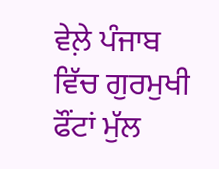ਵੇਲ਼ੇ ਪੰਜਾਬ ਵਿੱਚ ਗੁਰਮੁਖੀ ਫੌਂਟਾਂ ਮੁੱਲ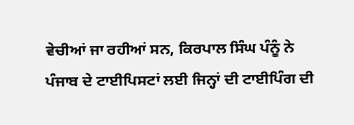ਵੇਚੀਆਂ ਜਾ ਰਹੀਆਂ ਸਨ, ਕਿਰਪਾਲ ਸਿੰਘ ਪੰਨੂੰ ਨੇ ਪੰਜਾਬ ਦੇ ਟਾਈਪਿਸਟਾਂ ਲਈ ਜਿਨ੍ਹਾਂ ਦੀ ਟਾਈਪਿੰਗ ਦੀ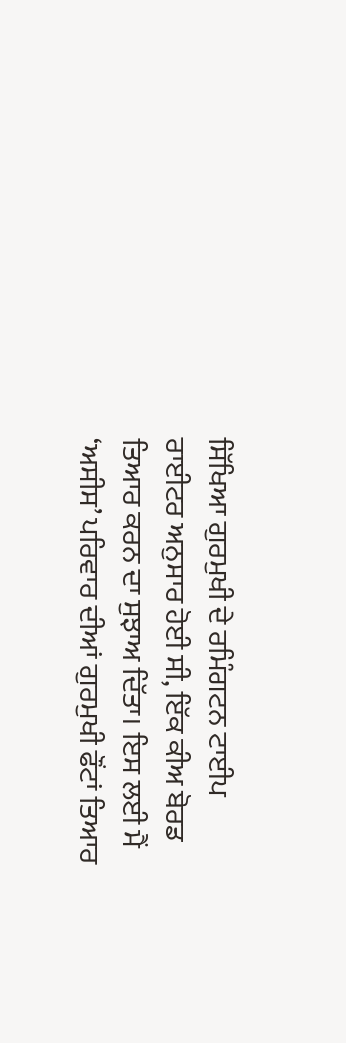ਸਿੱਖਿਆ ਗੁਰਮੁਖੀ ਦੇ ਰਮਿੰਗਟਨ ਟਾਈਪ ਰਾਈਟਰ ਅਨੁਸਾਰ ਹੋਈ ਸੀ, ਇੱਕ ਕੀਅ ਬੋਰਡ ਤਿਆਰ ਕਰਨ ਦਾ ਸੁਝਾਅ ਦਿੱਤਾ। ਇਸ ਲਈ ਮੈਂ ‘ਅਸੀਸ’ ਪਰਿਵਾਰ ਦੀਆਂ ਗੁਰਮੁਖੀ ਫੌਂਟਾਂ ਤਿਆਰ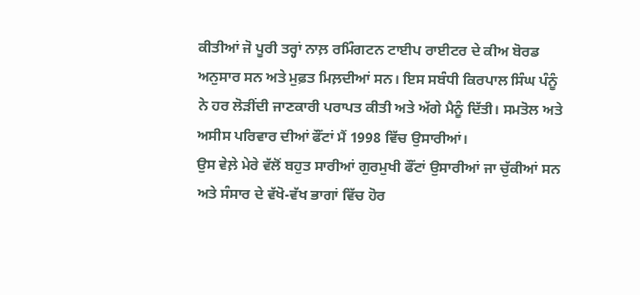ਕੀਤੀਆਂ ਜੋ ਪੂਰੀ ਤਰ੍ਹਾਂ ਨਾਲ਼ ਰਮਿੰਗਟਨ ਟਾਈਪ ਰਾਈਟਰ ਦੇ ਕੀਅ ਬੋਰਡ ਅਨੁਸਾਰ ਸਨ ਅਤੇ ਮੁਫ਼ਤ ਮਿਲ਼ਦੀਆਂ ਸਨ। ਇਸ ਸਬੰਧੀ ਕਿਰਪਾਲ ਸਿੰਘ ਪੰਨੂੰ ਨੇ ਹਰ ਲੋੜੀਂਦੀ ਜਾਣਕਾਰੀ ਪਰਾਪਤ ਕੀਤੀ ਅਤੇ ਅੱਗੇ ਮੈਨੂੰ ਦਿੱਤੀ। ਸਮਤੋਲ ਅਤੇ ਅਸੀਸ ਪਰਿਵਾਰ ਦੀਆਂ ਫੌਂਟਾਂ ਮੈਂ 1998 ਵਿੱਚ ਉਸਾਰੀਆਂ।
ਉਸ ਵੇਲ਼ੇ ਮੇਰੇ ਵੱਲੋਂ ਬਹੁਤ ਸਾਰੀਆਂ ਗੁਰਮੁਖੀ ਫੌਂਟਾਂ ਉਸਾਰੀਆਂ ਜਾ ਚੁੱਕੀਆਂ ਸਨ ਅਤੇ ਸੰਸਾਰ ਦੇ ਵੱਖੋ-ਵੱਖ ਭਾਗਾਂ ਵਿੱਚ ਹੋਰ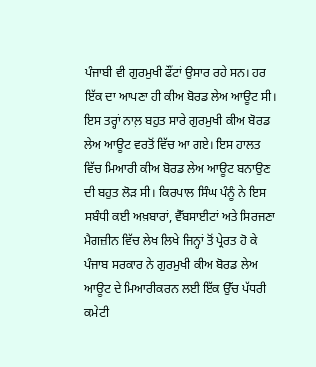ਪੰਜਾਬੀ ਵੀ ਗੁਰਮੁਖੀ ਫੌਂਟਾਂ ਉਸਾਰ ਰਹੇ ਸਨ। ਹਰ ਇੱਕ ਦਾ ਆਪਣਾ ਹੀ ਕੀਅ ਬੋਰਡ ਲੇਅ ਆਊਟ ਸੀ। ਇਸ ਤਰ੍ਹਾਂ ਨਾਲ਼ ਬਹੁਤ ਸਾਰੇ ਗੁਰਮੁਖੀ ਕੀਅ ਬੋਰਡ ਲੇਅ ਆਊਟ ਵਰਤੋਂ ਵਿੱਚ ਆ ਗਏ। ਇਸ ਹਾਲਤ ਵਿੱਚ ਮਿਆਰੀ ਕੀਅ ਬੋਰਡ ਲੇਅ ਆਊਟ ਬਨਾਉਣ ਦੀ ਬਹੁਤ ਲੋੜ ਸੀ। ਕਿਰਪਾਲ ਸਿੰਘ ਪੰਨੂੰ ਨੇ ਇਸ ਸਬੰਧੀ ਕਈ ਅਖ਼ਬਾਰਾਂ, ਵੈੱਬਸਾਈਟਾਂ ਅਤੇ ਸਿਰਜਣਾ ਮੈਗਜ਼ੀਨ ਵਿੱਚ ਲੇਖ ਲਿਖੇ ਜਿਨ੍ਹਾਂ ਤੋਂ ਪ੍ਰੇਰਤ ਹੋ ਕੇ ਪੰਜਾਬ ਸਰਕਾਰ ਨੇ ਗੁਰਮੁਖੀ ਕੀਅ ਬੋਰਡ ਲੇਅ ਆਊਟ ਦੇ ਮਿਆਰੀਕਰਨ ਲਈ ਇੱਕ ਉੱਚ ਪੱਧਰੀ ਕਮੇਟੀ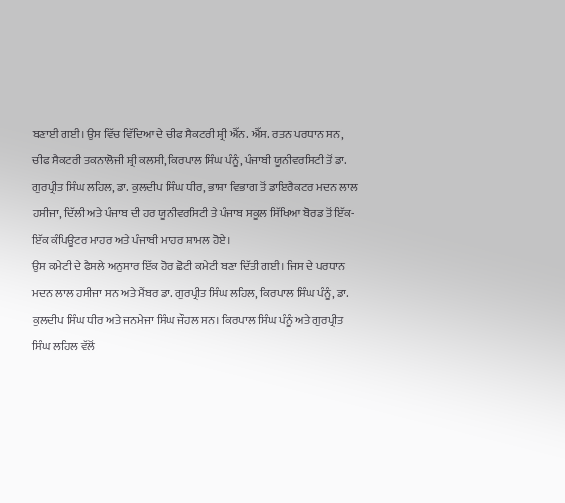ਬਣਾਈ ਗਈ। ਉਸ ਵਿੱਚ ਵਿੱਦਿਆ ਦੇ ਚੀਫ ਸੈਕਟਰੀ ਸ਼੍ਰੀ ਐੱਨ. ਐੱਸ. ਰਤਨ ਪਰਧਾਨ ਸਨ, ਚੀਫ ਸੈਕਟਰੀ ਤਕਨਾਲੋਜੀ ਸ਼੍ਰੀ ਕਲਸੀ, ਕਿਰਪਾਲ ਸਿੰਘ ਪੰਨੂੰ, ਪੰਜਾਬੀ ਯੂਨੀਵਰਸਿਟੀ ਤੋਂ ਡਾ. ਗੁਰਪ੍ਰੀਤ ਸਿੰਘ ਲਹਿਲ, ਡਾ. ਕੁਲਦੀਪ ਸਿੰਘ ਧੀਰ, ਭਾਸ਼ਾ ਵਿਭਾਗ ਤੋਂ ਡਾਇਰੈਕਟਰ ਮਦਨ ਲਾਲ ਹਸੀਜਾ, ਦਿੱਲੀ ਅਤੇ ਪੰਜਾਬ ਦੀ ਹਰ ਯੂਨੀਵਰਸਿਟੀ ਤੇ ਪੰਜਾਬ ਸਕੂਲ ਸਿੱਖਿਆ ਬੋਰਡ ਤੋਂ ਇੱਕ-ਇੱਕ ਕੰਪਿਊਟਰ ਮਾਹਰ ਅਤੇ ਪੰਜਾਬੀ ਮਾਹਰ ਸ਼ਾਮਲ ਹੋਏ।
ਉਸ ਕਮੇਟੀ ਦੇ ਫੈਸਲੇ ਅਨੁਸਾਰ ਇੱਕ ਹੋਰ ਛੋਟੀ ਕਮੇਟੀ ਬਣਾ ਦਿੱਤੀ ਗਈ। ਜਿਸ ਦੇ ਪਰਧਾਨ ਮਦਨ ਲਾਲ ਹਸੀਜਾ ਸਨ ਅਤੇ ਮੈਂਬਰ ਡਾ. ਗੁਰਪ੍ਰੀਤ ਸਿੰਘ ਲਹਿਲ, ਕਿਰਪਾਲ ਸਿੰਘ ਪੰਨੂੰ, ਡਾ. ਕੁਲਦੀਪ ਸਿੰਘ ਧੀਰ ਅਤੇ ਜਨਮੇਜਾ ਸਿੰਘ ਜੌਹਲ ਸਨ। ਕਿਰਪਾਲ ਸਿੰਘ ਪੰਨੂੰ ਅਤੇ ਗੁਰਪ੍ਰੀਤ ਸਿੰਘ ਲਹਿਲ ਵੱਲੋਂ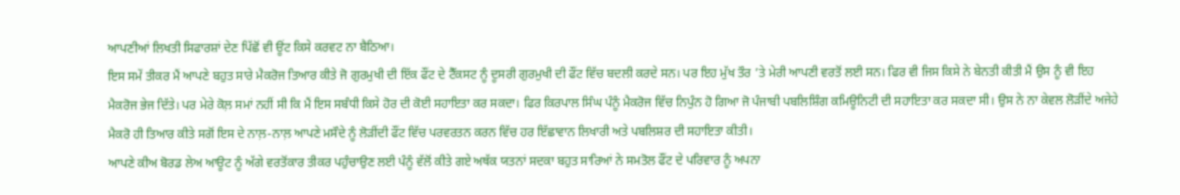ਆਪਣੀਆਂ ਲਿਖਤੀ ਸਿਫਾਰਸ਼ਾਂ ਦੇਣ ਪਿੱਛੋਂ ਵੀ ਊਂਟ ਕਿਸੇ ਕਰਵਟ ਨਾ ਬੈਠਿਆ।
ਇਸ ਸਮੇਂ ਤੀਕਰ ਮੈਂ ਆਪਣੇ ਬਹੁਤ ਸਾਰੇ ਮੈਕਰੋਜ ਤਿਆਰ ਕੀਤੇ ਜੋ ਗੁਰਮੁਖੀ ਦੀ ਇੱਕ ਫੌਂਟ ਦੇ ਟੈੱਕਸਟ ਨੂੰ ਦੂਸਰੀ ਗੁਰਮੁਖੀ ਦੀ ਫੌਂਟ ਵਿੱਚ ਬਦਲੀ ਕਰਦੇ ਸਨ। ਪਰ ਇਹ ਮੁੱਖ ਤੌਰ ’ਤੇ ਮੇਰੀ ਆਪਣੀ ਵਰਤੋਂ ਲਈ ਸਨ। ਫਿਰ ਵੀ ਜਿਸ ਕਿਸੇ ਨੇ ਬੇਨਤੀ ਕੀਤੀ ਮੈਂ ਉਸ ਨੂੰ ਵੀ ਇਹ ਮੈਕਰੋਜ ਭੇਜ ਦਿੱਤੇ। ਪਰ ਮੇਰੇ ਕੋਲ਼ ਸਮਾਂ ਨਹੀਂ ਸੀ ਕਿ ਮੈਂ ਇਸ ਸਬੰਧੀ ਕਿਸੇ ਹੋਰ ਦੀ ਕੋਈ ਸਹਾਇਤਾ ਕਰ ਸਕਦਾ। ਫਿਰ ਕਿਰਪਾਲ ਸਿੰਘ ਪੰਨੂੰ ਮੈਕਰੋਜ ਵਿੱਚ ਨਿਪੁੰਨ ਹੋ ਗਿਆ ਜੋ ਪੰਜਾਬੀ ਪਬਲਿਸ਼ਿੰਗ ਕਮਿਊਨਿਟੀ ਦੀ ਸਹਾਇਤਾ ਕਰ ਸਕਦਾ ਸੀ। ਉਸ ਨੇ ਨਾ ਕੇਵਲ ਲੋੜੀਂਦੇ ਅਜੇਹੇ ਮੈਕਰੋ ਹੀ ਤਿਆਰ ਕੀਤੇ ਸਗੋਂ ਇਸ ਦੇ ਨਾਲ਼-ਨਾਲ਼ ਆਪਣੇ ਮਸੌਦੇ ਨੂੰ ਲੋੜੀਂਦੀ ਫੌਂਟ ਵਿੱਚ ਪਰਵਰਤਨ ਕਰਨ ਵਿੱਚ ਹਰ ਇੱਛਾਵਾਨ ਲਿਖਾਰੀ ਅਤੇ ਪਬਲਿਸ਼ਰ ਦੀ ਸਹਾਇਤਾ ਕੀਤੀ।
ਆਪਣੇ ਕੀਅ ਬੋਰਡ ਲੇਅ ਆਊਟ ਨੂੰ ਅੱਗੇ ਵਰਤੋਂਕਾਰ ਤੀਕਰ ਪਹੁੰਚਾਉਣ ਲਈ ਪੰਨੂੰ ਵੱਲੋਂ ਕੀਤੇ ਗਏ ਅਥੱਕ ਯਤਨਾਂ ਸਦਕਾ ਬਹੁਤ ਸਾਰਿਆਂ ਨੇ ਸਮਤੋਲ ਫੌਂਟ ਦੇ ਪਰਿਵਾਰ ਨੂੰ ਅਪਨਾ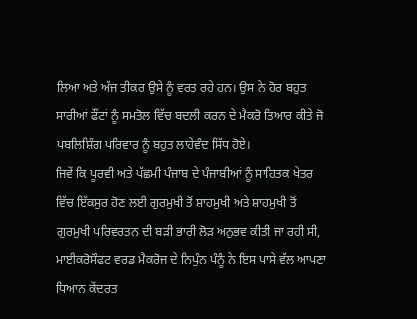ਲਿਆ ਅਤੇ ਅੱਜ ਤੀਕਰ ਉਸੇ ਨੂੰ ਵਰਤ ਰਹੇ ਹਨ। ਉਸ ਨੇ ਹੋਰ ਬਹੁਤ ਸਾਰੀਆਂ ਫੌਂਟਾਂ ਨੂੰ ਸਮਤੋਲ ਵਿੱਚ ਬਦਲੀ ਕਰਨ ਦੇ ਮੈਕਰੋ ਤਿਆਰ ਕੀਤੇ ਜੋ ਪਬਲਿਸ਼ਿੰਗ ਪਰਿਵਾਰ ਨੂੰ ਬਹੁਤ ਲਾਹੇਵੰਦ ਸਿੱਧ ਹੋਏ।
ਜਿਵੇਂ ਕਿ ਪੂਰਵੀ ਅਤੇ ਪੱਛਮੀ ਪੰਜਾਬ ਦੇ ਪੰਜਾਬੀਆਂ ਨੂੰ ਸਾਹਿਤਕ ਖੇਤਰ ਵਿੱਚ ਇੱਕਸੁਰ ਹੋਣ ਲਈ ਗੁਰਮੁਖੀ ਤੋਂ ਸ਼ਾਹਮੁਖੀ ਅਤੇ ਸ਼ਾਹਮੁਖੀ ਤੋਂ ਗੁਰਮੁਖੀ ਪਰਿਵਰਤਨ ਦੀ ਬੜੀ ਭਾਰੀ ਲੋੜ ਅਨੁਭਵ ਕੀਤੀ ਜਾ ਰਹੀ ਸੀ, ਮਾਈਕਰੋਸੌਫਟ ਵਰਡ ਮੈਕਰੋਜ ਦੇ ਨਿਪੁੰਨ ਪੰਨੂੰ ਨੇ ਇਸ ਪਾਸੇ ਵੱਲ ਆਪਣਾ ਧਿਆਨ ਕੇਂਦਰਤ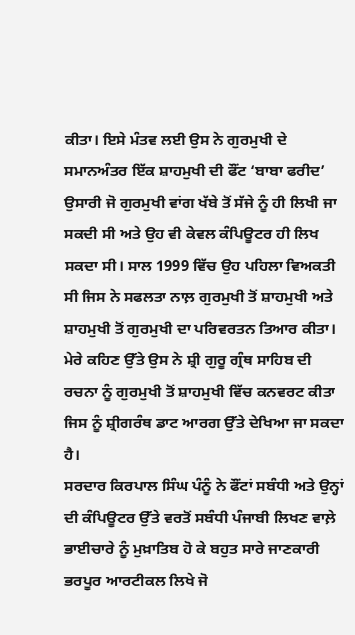ਕੀਤਾ। ਇਸੇ ਮੰਤਵ ਲਈ ਉਸ ਨੇ ਗੁਰਮੁਖੀ ਦੇ ਸਮਾਨਅੰਤਰ ਇੱਕ ਸ਼ਾਹਮੁਖੀ ਦੀ ਫੌਂਟ ‘ਬਾਬਾ ਫਰੀਦ’ ਉਸਾਰੀ ਜੋ ਗੁਰਮੁਖੀ ਵਾਂਗ ਖੱਬੇ ਤੋਂ ਸੱਜੇ ਨੂੰ ਹੀ ਲਿਖੀ ਜਾ ਸਕਦੀ ਸੀ ਅਤੇ ਉਹ ਵੀ ਕੇਵਲ ਕੰਪਿਊਟਰ ਹੀ ਲਿਖ ਸਕਦਾ ਸੀ। ਸਾਲ 1999 ਵਿੱਚ ਉਹ ਪਹਿਲਾ ਵਿਅਕਤੀ ਸੀ ਜਿਸ ਨੇ ਸਫਲਤਾ ਨਾਲ਼ ਗੁਰਮੁਖੀ ਤੋਂ ਸ਼ਾਹਮੁਖੀ ਅਤੇ ਸ਼ਾਹਮੁਖੀ ਤੋਂ ਗੁਰਮੁਖੀ ਦਾ ਪਰਿਵਰਤਨ ਤਿਆਰ ਕੀਤਾ। ਮੇਰੇ ਕਹਿਣ ਉੱਤੇ ਉਸ ਨੇ ਸ਼੍ਰੀ ਗੁਰੂ ਗ੍ਰੰਥ ਸਾਹਿਬ ਦੀ ਰਚਨਾ ਨੂੰ ਗੁਰਮੁਖੀ ਤੋਂ ਸ਼ਾਹਮੁਖੀ ਵਿੱਚ ਕਨਵਰਟ ਕੀਤਾ ਜਿਸ ਨੂੰ ਸ਼੍ਰੀਗਰੰਥ ਡਾਟ ਆਰਗ ਉੱਤੇ ਦੇਖਿਆ ਜਾ ਸਕਦਾ ਹੈ।
ਸਰਦਾਰ ਕਿਰਪਾਲ ਸਿੰਘ ਪੰਨੂੰ ਨੇ ਫੌਂਟਾਂ ਸਬੰਧੀ ਅਤੇ ਉਨ੍ਹਾਂ ਦੀ ਕੰਪਿਊਟਰ ਉੱਤੇ ਵਰਤੋਂ ਸਬੰਧੀ ਪੰਜਾਬੀ ਲਿਖਣ ਵਾਲ਼ੇ ਭਾਈਚਾਰੇ ਨੂੰ ਮੁਖ਼ਾਤਿਬ ਹੋ ਕੇ ਬਹੁਤ ਸਾਰੇ ਜਾਣਕਾਰੀ ਭਰਪੂਰ ਆਰਟੀਕਲ ਲਿਖੇ ਜੋ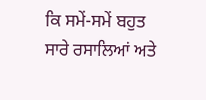ਕਿ ਸਮੇਂ-ਸਮੇਂ ਬਹੁਤ ਸਾਰੇ ਰਸਾਲਿਆਂ ਅਤੇ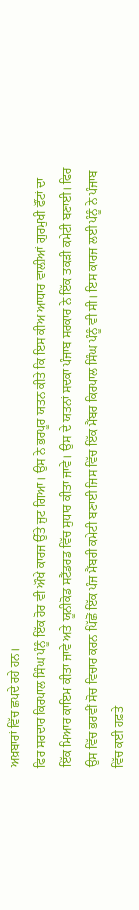ਅਖ਼ਬਾਰਾਂ ਵਿੱਚ ਛਪਦੇ ਰਹੇ ਹਨ।
ਫਿਰ ਸਰਦਾਰ ਕਿਰਪਾਲ ਸਿੰਘ ਪੰਨੂੰ ਇੱਕ ਹੋਰ ਵੀ ਔਖੇ ਕਾਰਜ ਉੱਤੇ ਜੁਟ ਗਿਆ। ਉਸ ਨੇ ਭਰਪੂਰ ਯਤਨ ਕੀਤੇ ਕਿ ਇਸ ਕੀਅ ਆਧਾਰ ਵਾਲ਼ੀਆਂ ਗੁਰਮੁਖੀ ਫੌਂਟਾਂ ਦਾ ਇੱਕ ਮਿਆਰ ਕਾਇਮ ਕੀਤਾ ਜਾਵੇ ਅਤੇ ਯੂਨੀਕੋਡ ਸਟੈਂਡਰਡ ਵਿੱਚ ਸੁਧਾਰ ਕੀਤਾ ਜਾਵੇ। ਉਸ ਦੇ ਯਤਨਾਂ ਸਦਕਾ ਪੰਜਾਬ ਸਰਕਾਰ ਨੇ ਇੱਕ ਤਕੜੀ ਕਮੇਟੀ ਬਣਾਈ। ਫਿਰ ਉਸ ਵਿੱਚ ਭਰਵੀਂ ਸੋਚ ਵਿਚਾਰ ਕਰਨ ਪਿੱਛੋਂ ਇੱਕ ਪੰਜ ਮੈਂਬਰੀ ਕਮੇਟੀ ਬਣਾਈ ਜਿਸ ਵਿੱਚ ਇੱਕ ਮੈਂਬਰ ਕਿਰਪਾਲ ਸਿੰਘ ਪੰਨੂੰ ਵੀ ਸੀ। ਇਸ ਕਾਰਜ ਲਈ ਪੰਨੂੰ ਨੇ ਪੰਜਾਬ ਵਿੱਚ ਕਈ ਹਫ਼ਤੇ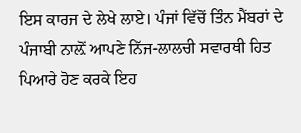ਇਸ ਕਾਰਜ ਦੇ ਲੇਖੇ ਲਾਏ। ਪੰਜਾਂ ਵਿੱਚੋਂ ਤਿੰਨ ਮੈਂਬਰਾਂ ਦੇ ਪੰਜਾਬੀ ਨਾਲ਼ੋਂ ਆਪਣੇ ਨਿੱਜ-ਲਾਲਚੀ ਸਵਾਰਥੀ ਹਿਤ ਪਿਆਰੇ ਹੋਣ ਕਰਕੇ ਇਹ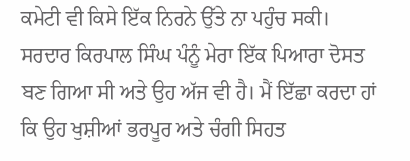ਕਮੇਟੀ ਵੀ ਕਿਸੇ ਇੱਕ ਨਿਰਨੇ ਉੱਤੇ ਨਾ ਪਹੁੰਚ ਸਕੀ।
ਸਰਦਾਰ ਕਿਰਪਾਲ ਸਿੰਘ ਪੰਨੂੰ ਮੇਰਾ ਇੱਕ ਪਿਆਰਾ ਦੋਸਤ ਬਣ ਗਿਆ ਸੀ ਅਤੇ ਉਹ ਅੱਜ ਵੀ ਹੈ। ਮੈਂ ਇੱਛਾ ਕਰਦਾ ਹਾਂ ਕਿ ਉਹ ਖੁਸ਼ੀਆਂ ਭਰਪੂਰ ਅਤੇ ਚੰਗੀ ਸਿਹਤ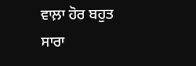ਵਾਲ਼ਾ ਹੋਰ ਬਹੁਤ ਸਾਰਾ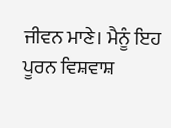ਜੀਵਨ ਮਾਣੇ। ਮੈਨੂੰ ਇਹ ਪੂਰਨ ਵਿਸ਼ਵਾਸ਼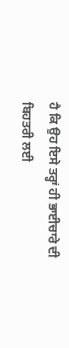ਹੈ ਕਿ ਉਹ ਇਸੇ ਤਰ੍ਹਾਂ ਹੀ ਭਾਈਚਾਰੇ ਦੀ ਬਿਹਤਰੀ ਲਈ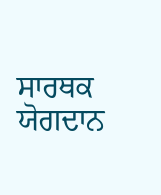ਸਾਰਥਕ ਯੋਗਦਾਨ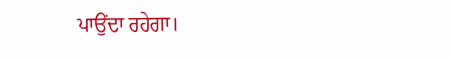ਪਾਉਂਦਾ ਰਹੇਗਾ।